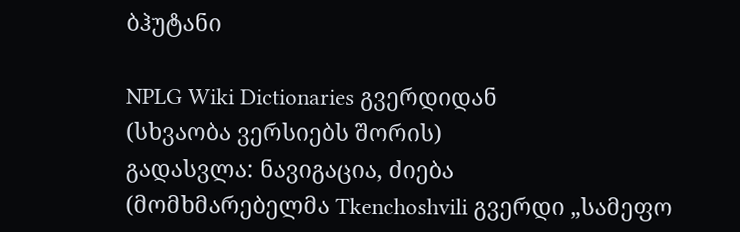ბჰუტანი

NPLG Wiki Dictionaries გვერდიდან
(სხვაობა ვერსიებს შორის)
გადასვლა: ნავიგაცია, ძიება
(მომხმარებელმა Tkenchoshvili გვერდი „სამეფო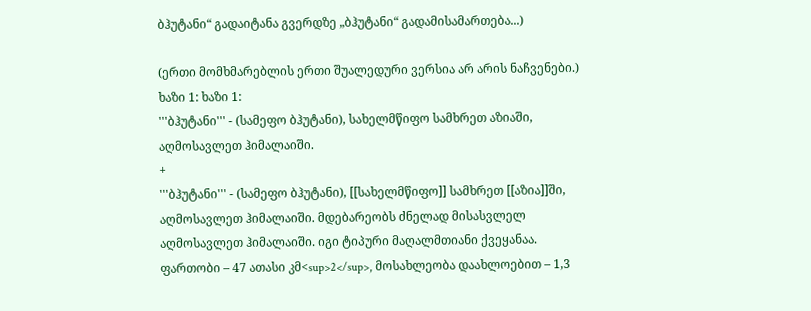ბჰუტანი“ გადაიტანა გვერდზე „ბჰუტანი“ გადამისამართება...)

(ერთი მომხმარებლის ერთი შუალედური ვერსია არ არის ნაჩვენები.)
ხაზი 1: ხაზი 1:
'''ბჰუტანი''' - (სამეფო ბჰუტანი), სახელმწიფო სამხრეთ აზიაში, აღმოსავლეთ ჰიმალაიში.
+
'''ბჰუტანი''' - (სამეფო ბჰუტანი), [[სახელმწიფო]] სამხრეთ [[აზია]]ში, აღმოსავლეთ ჰიმალაიში. მდებარეობს ძნელად მისასვლელ აღმოსავლეთ ჰიმალაიში. იგი ტიპური მაღალმთიანი ქვეყანაა. ფართობი – 47 ათასი კმ<sup>2</sup>, მოსახლეობა დაახლოებით – 1,3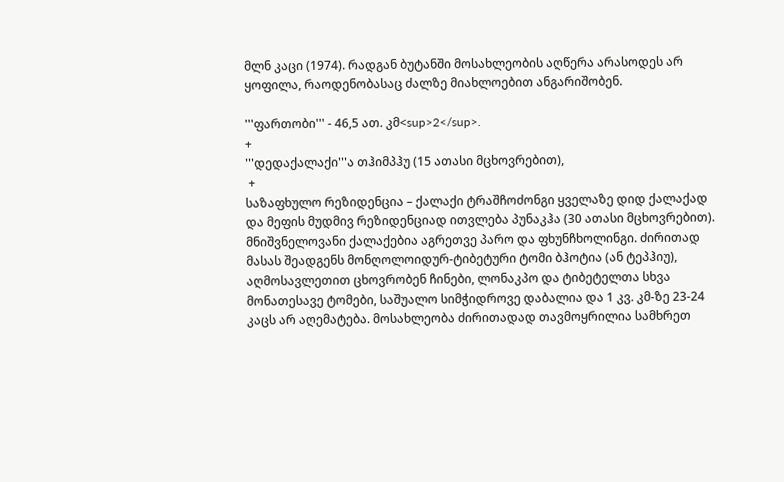მლნ კაცი (1974). რადგან ბუტანში მოსახლეობის აღწერა არასოდეს არ ყოფილა, რაოდენობასაც ძალზე მიახლოებით ანგარიშობენ.

'''ფართობი''' - 46,5 ათ. კმ<sup>2</sup>.
+
'''დედაქალაქი'''ა თჰიმპჰუ (15 ათასი მცხოვრებით),
 +
საზაფხულო რეზიდენცია – ქალაქი ტრაშჩოძონგი ყველაზე დიდ ქალაქად და მეფის მუდმივ რეზიდენციად ითვლება პუნაკჰა (30 ათასი მცხოვრებით). მნიშვნელოვანი ქალაქებია აგრეთვე პარო და ფხუნჩხოლინგი. ძირითად მასას შეადგენს მონღოლოიდურ-ტიბეტური ტომი ბჰოტია (ან ტეპჰიუ), აღმოსავლეთით ცხოვრობენ ჩინები, ლონაკპო და ტიბეტელთა სხვა მონათესავე ტომები, საშუალო სიმჭიდროვე დაბალია და 1 კვ. კმ-ზე 23-24 კაცს არ აღემატება. მოსახლეობა ძირითადად თავმოყრილია სამხრეთ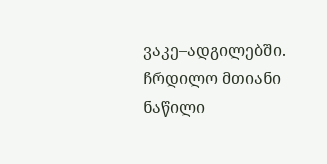ვაკე–ადგილებში. ჩრდილო მთიანი ნაწილი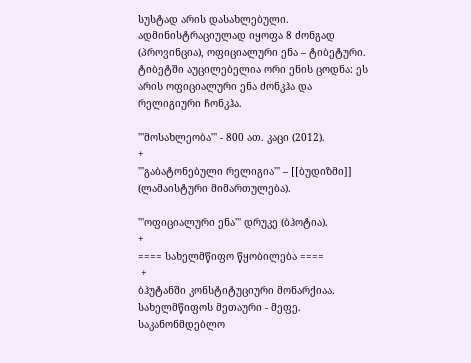სუსტად არის დასახლებული. ადმინისტრაციულად იყოფა 8 ძონგად (პროვინცია), ოფიციალური ენა – ტიბეტური. ტიბეტში აუცილებელია ორი ენის ცოდნა: ეს არის ოფიციალური ენა ძონკჰა და რელიგიური ჩონკჰა.

'''მოსახლეობა''' - 800 ათ. კაცი (2012).
+
'''გაბატონებული რელიგია''' – [[ბუდიზმი]] (ლამაისტური მიმართულება).

'''ოფიციალური ენა''' დრუკე (ბჰოტია).
+
==== სახელმწიფო წყობილება ====
 +
ბჰუტანში კონსტიტუციური მონარქიაა. სახელმწიფოს მეთაური - მეფე. საკანონმდებლო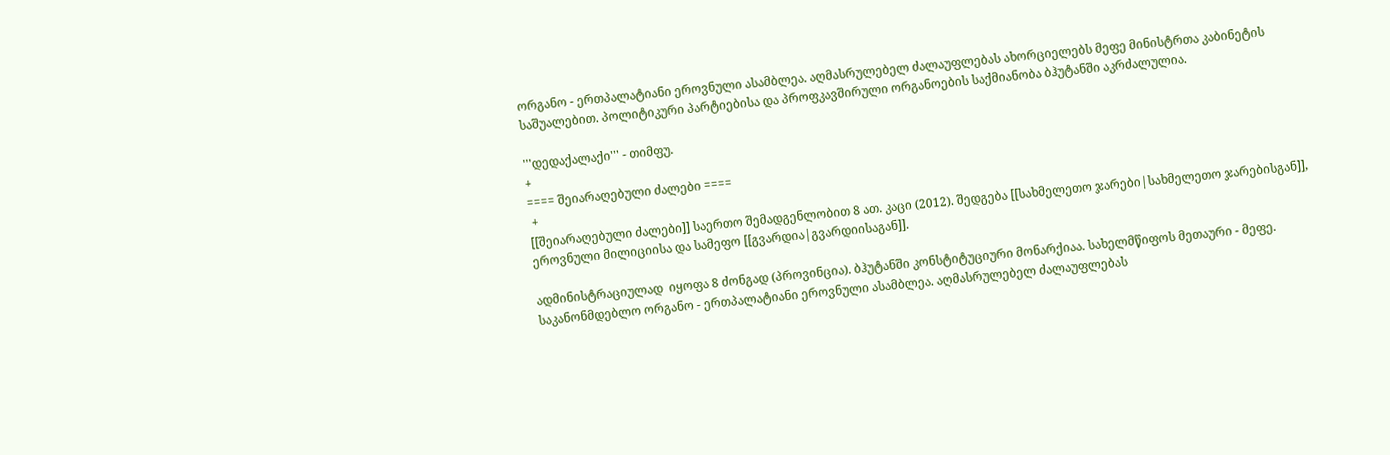ორგანო - ერთპალატიანი ეროვნული ასამბლეა. აღმასრულებელ ძალაუფლებას ახორციელებს მეფე მინისტრთა კაბინეტის საშუალებით. პოლიტიკური პარტიებისა და პროფკავშირული ორგანოების საქმიანობა ბჰუტანში აკრძალულია.

'''დედაქალაქი''' - თიმფუ.
+
==== შეიარაღებული ძალები ====
 +
[[შეიარაღებული ძალები]] საერთო შემადგენლობით 8 ათ. კაცი (2012). შედგება [[სახმელეთო ჯარები|სახმელეთო ჯარებისგან]], ეროვნული მილიციისა და სამეფო [[გვარდია|გვარდიისაგან]].

ადმინისტრაციულად  იყოფა 8 ძონგად (პროვინცია). ბჰუტანში კონსტიტუციური მონარქიაა. სახელმწიფოს მეთაური - მეფე. საკანონმდებლო ორგანო - ერთპალატიანი ეროვნული ასამბლეა. აღმასრულებელ ძალაუფლებას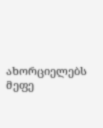ახორციელებს მეფე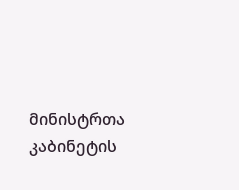მინისტრთა კაბინეტის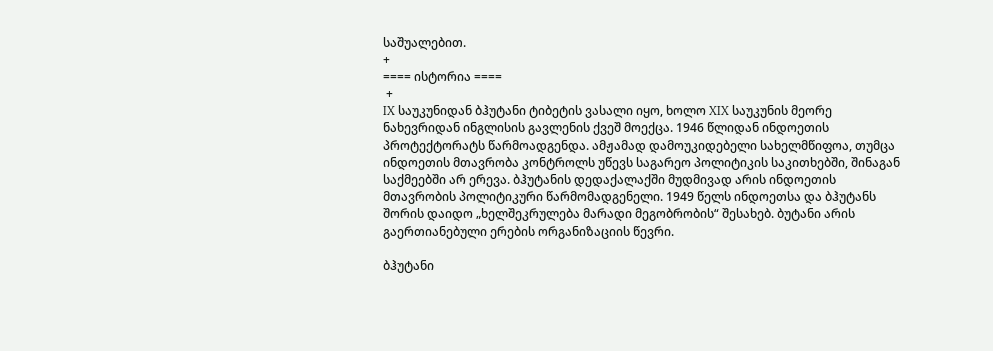საშუალებით.
+
==== ისტორია ====
 +
IX საუკუნიდან ბჰუტანი ტიბეტის ვასალი იყო, ხოლო XIX საუკუნის მეორე ნახევრიდან ინგლისის გავლენის ქვეშ მოექცა. 1946 წლიდან ინდოეთის პროტექტორატს წარმოადგენდა. ამჟამად დამოუკიდებელი სახელმწიფოა, თუმცა ინდოეთის მთავრობა კონტროლს უწევს საგარეო პოლიტიკის საკითხებში, შინაგან საქმეებში არ ერევა. ბჰუტანის დედაქალაქში მუდმივად არის ინდოეთის მთავრობის პოლიტიკური წარმომადგენელი. 1949 წელს ინდოეთსა და ბჰუტანს შორის დაიდო „ხელშეკრულება მარადი მეგობრობის“ შესახებ. ბუტანი არის გაერთიანებული ერების ორგანიზაციის წევრი.

ბჰუტანი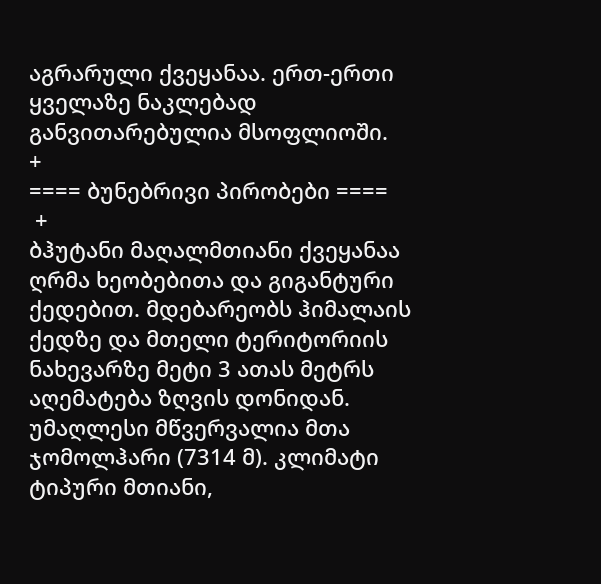აგრარული ქვეყანაა. ერთ-ერთი ყველაზე ნაკლებად განვითარებულია მსოფლიოში.
+
==== ბუნებრივი პირობები ====
 +
ბჰუტანი მაღალმთიანი ქვეყანაა ღრმა ხეობებითა და გიგანტური ქედებით. მდებარეობს ჰიმალაის ქედზე და მთელი ტერიტორიის ნახევარზე მეტი 3 ათას მეტრს აღემატება ზღვის დონიდან. უმაღლესი მწვერვალია მთა ჯომოლჰარი (7314 მ). კლიმატი ტიპური მთიანი,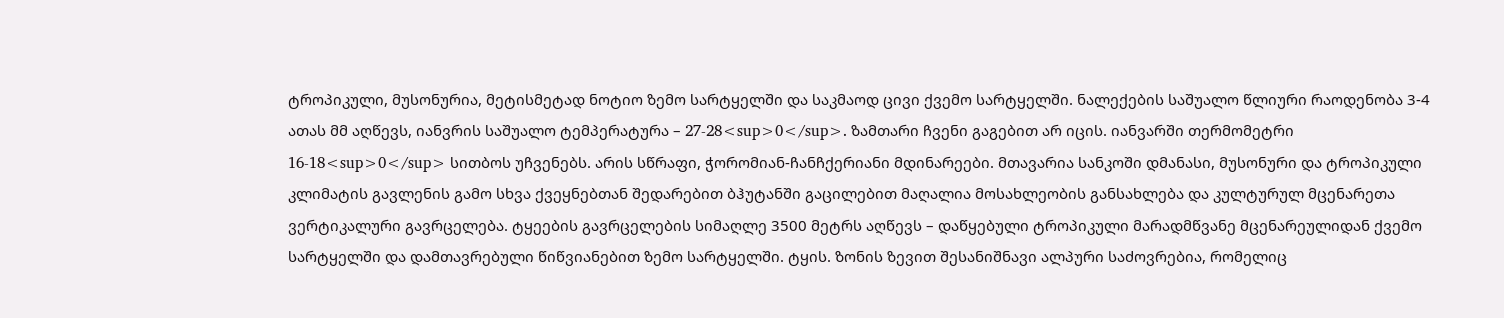ტროპიკული, მუსონურია, მეტისმეტად ნოტიო ზემო სარტყელში და საკმაოდ ცივი ქვემო სარტყელში. ნალექების საშუალო წლიური რაოდენობა 3-4 ათას მმ აღწევს, იანვრის საშუალო ტემპერატურა – 27-28<sup>0</sup>. ზამთარი ჩვენი გაგებით არ იცის. იანვარში თერმომეტრი 16-18<sup>0</sup> სითბოს უჩვენებს. არის სწრაფი, ჭორომიან-ჩანჩქერიანი მდინარეები. მთავარია სანკოში დმანასი, მუსონური და ტროპიკული კლიმატის გავლენის გამო სხვა ქვეყნებთან შედარებით ბჰუტანში გაცილებით მაღალია მოსახლეობის განსახლება და კულტურულ მცენარეთა ვერტიკალური გავრცელება. ტყეების გავრცელების სიმაღლე 3500 მეტრს აღწევს – დაწყებული ტროპიკული მარადმწვანე მცენარეულიდან ქვემო სარტყელში და დამთავრებული წიწვიანებით ზემო სარტყელში. ტყის. ზონის ზევით შესანიშნავი ალპური საძოვრებია, რომელიც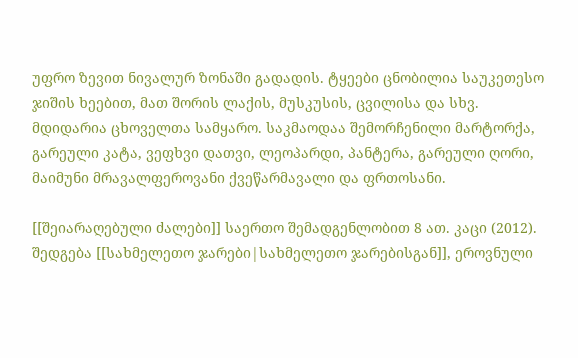უფრო ზევით ნივალურ ზონაში გადადის. ტყეები ცნობილია საუკეთესო ჯიშის ხეებით, მათ შორის ლაქის, მუსკუსის, ცვილისა და სხვ. მდიდარია ცხოველთა სამყარო. საკმაოდაა შემორჩენილი მარტორქა, გარეული კატა, ვეფხვი დათვი, ლეოპარდი, პანტერა, გარეული ღორი, მაიმუნი მრავალფეროვანი ქვეწარმავალი და ფრთოსანი.

[[შეიარაღებული ძალები]] საერთო შემადგენლობით 8 ათ. კაცი (2012). შედგება [[სახმელეთო ჯარები|სახმელეთო ჯარებისგან]], ეროვნული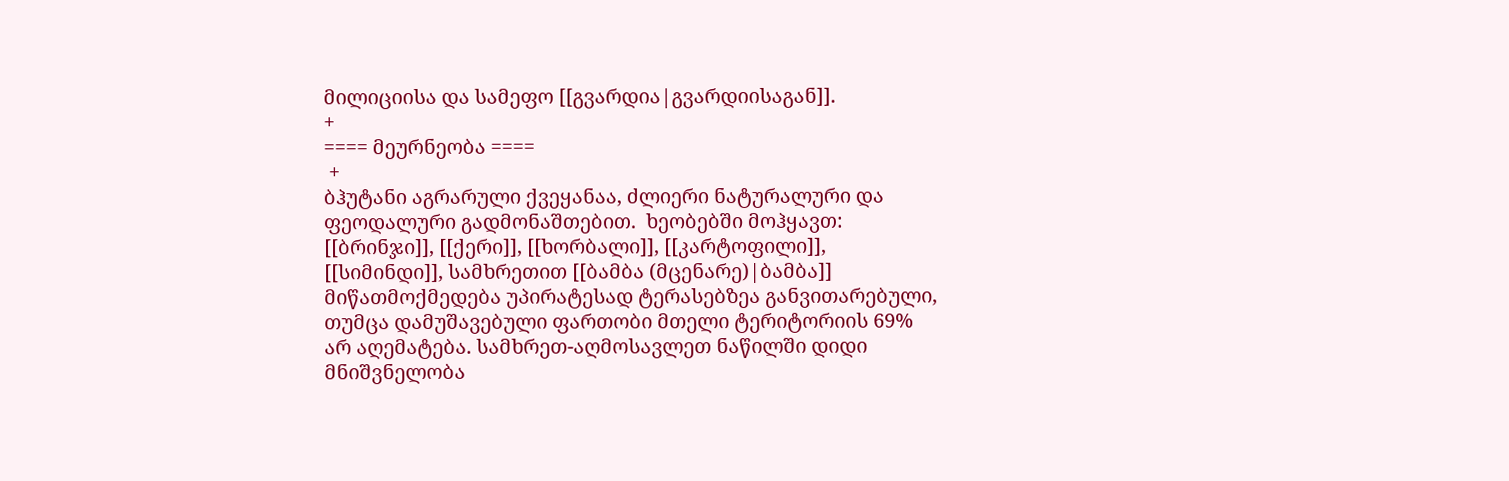მილიციისა და სამეფო [[გვარდია|გვარდიისაგან]].
+
==== მეურნეობა ====
 +
ბჰუტანი აგრარული ქვეყანაა, ძლიერი ნატურალური და ფეოდალური გადმონაშთებით.  ხეობებში მოჰყავთ: [[ბრინჯი]], [[ქერი]], [[ხორბალი]], [[კარტოფილი]], [[სიმინდი]], სამხრეთით [[ბამბა (მცენარე)|ბამბა]] მიწათმოქმედება უპირატესად ტერასებზეა განვითარებული, თუმცა დამუშავებული ფართობი მთელი ტერიტორიის 69% არ აღემატება. სამხრეთ-აღმოსავლეთ ნაწილში დიდი მნიშვნელობა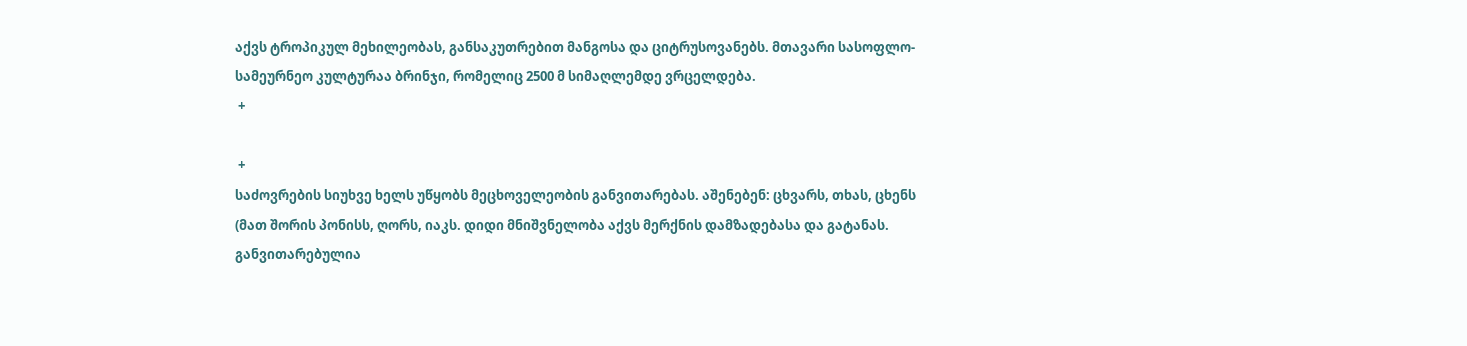აქვს ტროპიკულ მეხილეობას, განსაკუთრებით მანგოსა და ციტრუსოვანებს. მთავარი სასოფლო-სამეურნეო კულტურაა ბრინჯი, რომელიც 2500 მ სიმაღლემდე ვრცელდება.
 +

 +
საძოვრების სიუხვე ხელს უწყობს მეცხოველეობის განვითარებას. აშენებენ: ცხვარს, თხას, ცხენს (მათ შორის პონისს, ღორს, იაკს. დიდი მნიშვნელობა აქვს მერქნის დამზადებასა და გატანას. განვითარებულია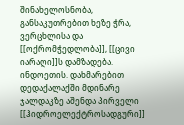შინახელოსნობა, განსაკუთრებით ხეზე ჭრა, ვერცხლისა და [[ოქრომჭედლობა]], [[ცივი იარაღი]]ს დამზადება. ინდოეთის. დახმარებით დედაქალაქში მდინარე ჯალდაკზე აშენდა პირველი [[ჰიდროელექტროსადგური]]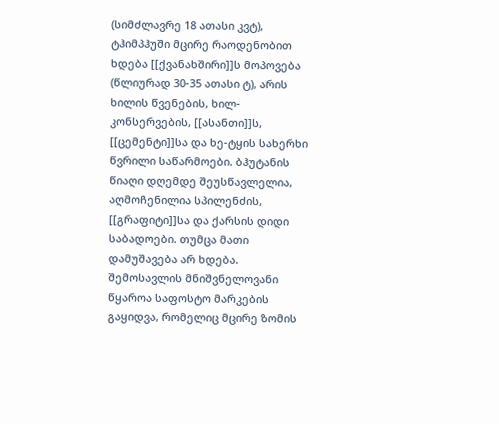(სიმძლავრე 18 ათასი კვტ), ტჰიმპჰუში მცირე რაოდენობით ხდება [[ქვანახშირი]]ს მოპოვება (წლიურად 30-35 ათასი ტ), არის ხილის წვენების, ხილ-კონსერვების, [[ასანთი]]ს, [[ცემენტი]]სა და ხე-ტყის სახერხი წვრილი საწარმოები. ბჰუტანის წიაღი დღემდე შეუსწავლელია, აღმოჩენილია სპილენძის, [[გრაფიტი]]სა და ქარსის დიდი საბადოები. თუმცა მათი დამუშავება არ ხდება. შემოსავლის მნიშვნელოვანი წყაროა საფოსტო მარკების გაყიდვა, რომელიც მცირე ზომის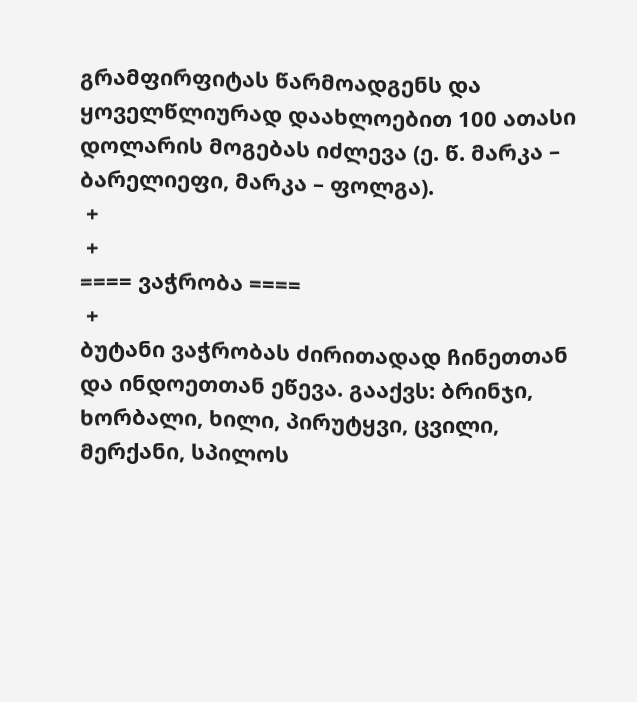გრამფირფიტას წარმოადგენს და ყოველწლიურად დაახლოებით 100 ათასი დოლარის მოგებას იძლევა (ე. წ. მარკა – ბარელიეფი, მარკა – ფოლგა).
 +
 +
==== ვაჭრობა ====
 +
ბუტანი ვაჭრობას ძირითადად ჩინეთთან და ინდოეთთან ეწევა. გააქვს: ბრინჯი, ხორბალი, ხილი, პირუტყვი, ცვილი, მერქანი, სპილოს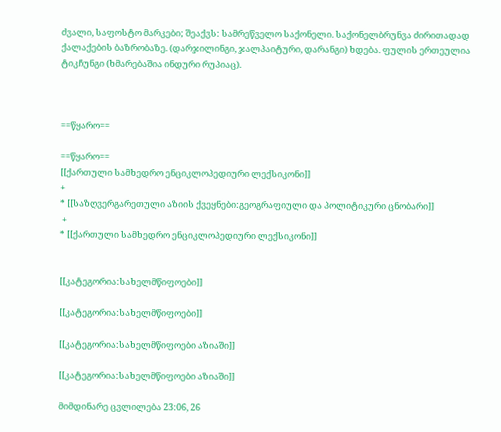ძვალი, საფოსტო მარკები; შეაქვს: სამრეწველო საქონელი. საქონელბრუნვა ძირითადად ქალაქების ბაზრობაზე. (დარჯილინგი, ჯალპაიტური, დარანგი) ხდება. ფულის ერთეულია ტიკჩუნგი (ხმარებაშია ინდური რუპიაც).



==წყარო==

==წყარო==
[[ქართული სამხედრო ენციკლოპედიური ლექსიკონი]]
+
* [[საზღვერგარეთული აზიის ქვეყნები:გეოგრაფიული და პოლიტიკური ცნობარი]]
 +
* [[ქართული სამხედრო ენციკლოპედიური ლექსიკონი]]


[[კატეგორია:სახელმწიფოები]]

[[კატეგორია:სახელმწიფოები]]

[[კატეგორია:სახელმწიფოები აზიაში]]

[[კატეგორია:სახელმწიფოები აზიაში]]

მიმდინარე ცვლილება 23:06, 26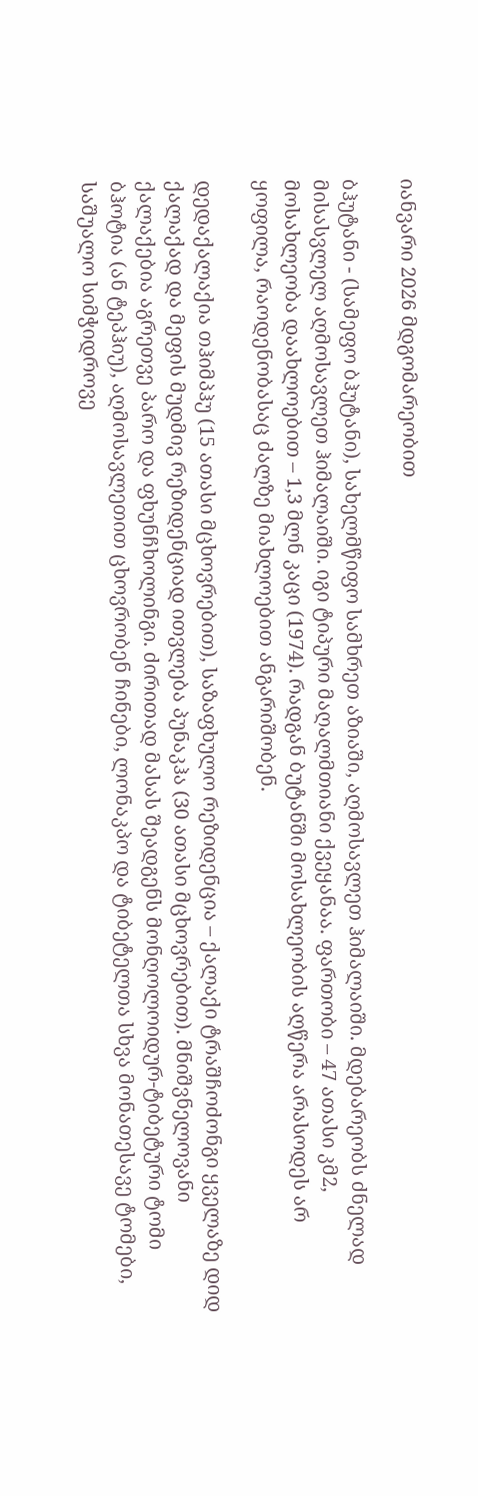იანვარი 2026 მდგომარეობით

ბჰუტანი - (სამეფო ბჰუტანი), სახელმწიფო სამხრეთ აზიაში, აღმოსავლეთ ჰიმალაიში. მდებარეობს ძნელად მისასვლელ აღმოსავლეთ ჰიმალაიში. იგი ტიპური მაღალმთიანი ქვეყანაა. ფართობი – 47 ათასი კმ2, მოსახლეობა დაახლოებით – 1,3 მლნ კაცი (1974). რადგან ბუტანში მოსახლეობის აღწერა არასოდეს არ ყოფილა, რაოდენობასაც ძალზე მიახლოებით ანგარიშობენ.

დედაქალაქია თჰიმპჰუ (15 ათასი მცხოვრებით), საზაფხულო რეზიდენცია – ქალაქი ტრაშჩოძონგი ყველაზე დიდ ქალაქად და მეფის მუდმივ რეზიდენციად ითვლება პუნაკჰა (30 ათასი მცხოვრებით). მნიშვნელოვანი ქალაქებია აგრეთვე პარო და ფხუნჩხოლინგი. ძირითად მასას შეადგენს მონღოლოიდურ-ტიბეტური ტომი ბჰოტია (ან ტეპჰიუ), აღმოსავლეთით ცხოვრობენ ჩინები, ლონაკპო და ტიბეტელთა სხვა მონათესავე ტომები, საშუალო სიმჭიდროვე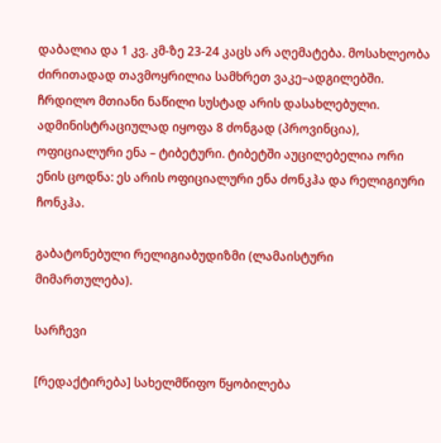დაბალია და 1 კვ. კმ-ზე 23-24 კაცს არ აღემატება. მოსახლეობა ძირითადად თავმოყრილია სამხრეთ ვაკე–ადგილებში. ჩრდილო მთიანი ნაწილი სუსტად არის დასახლებული. ადმინისტრაციულად იყოფა 8 ძონგად (პროვინცია), ოფიციალური ენა – ტიბეტური. ტიბეტში აუცილებელია ორი ენის ცოდნა: ეს არის ოფიციალური ენა ძონკჰა და რელიგიური ჩონკჰა.

გაბატონებული რელიგიაბუდიზმი (ლამაისტური მიმართულება).

სარჩევი

[რედაქტირება] სახელმწიფო წყობილება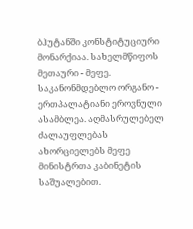ბჰუტანში კონსტიტუციური მონარქიაა. სახელმწიფოს მეთაური - მეფე. საკანონმდებლო ორგანო - ერთპალატიანი ეროვნული ასამბლეა. აღმასრულებელ ძალაუფლებას ახორციელებს მეფე მინისტრთა კაბინეტის საშუალებით.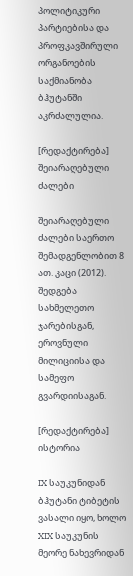პოლიტიკური პარტიებისა და პროფკავშირული ორგანოების საქმიანობა ბჰუტანში აკრძალულია.

[რედაქტირება] შეიარაღებული ძალები

შეიარაღებული ძალები საერთო შემადგენლობით 8 ათ. კაცი (2012). შედგება სახმელეთო ჯარებისგან, ეროვნული მილიციისა და სამეფო გვარდიისაგან.

[რედაქტირება] ისტორია

IX საუკუნიდან ბჰუტანი ტიბეტის ვასალი იყო, ხოლო XIX საუკუნის მეორე ნახევრიდან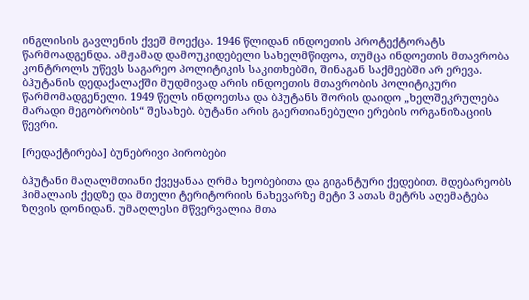ინგლისის გავლენის ქვეშ მოექცა. 1946 წლიდან ინდოეთის პროტექტორატს წარმოადგენდა. ამჟამად დამოუკიდებელი სახელმწიფოა, თუმცა ინდოეთის მთავრობა კონტროლს უწევს საგარეო პოლიტიკის საკითხებში, შინაგან საქმეებში არ ერევა. ბჰუტანის დედაქალაქში მუდმივად არის ინდოეთის მთავრობის პოლიტიკური წარმომადგენელი. 1949 წელს ინდოეთსა და ბჰუტანს შორის დაიდო „ხელშეკრულება მარადი მეგობრობის“ შესახებ. ბუტანი არის გაერთიანებული ერების ორგანიზაციის წევრი.

[რედაქტირება] ბუნებრივი პირობები

ბჰუტანი მაღალმთიანი ქვეყანაა ღრმა ხეობებითა და გიგანტური ქედებით. მდებარეობს ჰიმალაის ქედზე და მთელი ტერიტორიის ნახევარზე მეტი 3 ათას მეტრს აღემატება ზღვის დონიდან. უმაღლესი მწვერვალია მთა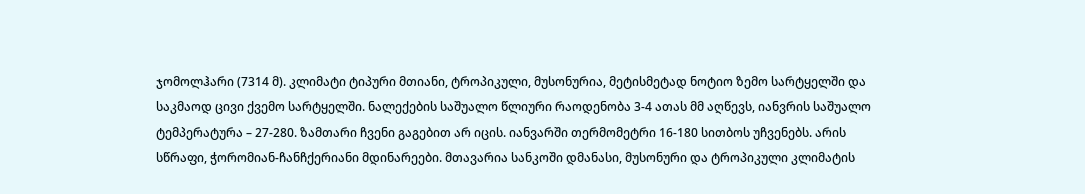ჯომოლჰარი (7314 მ). კლიმატი ტიპური მთიანი, ტროპიკული, მუსონურია, მეტისმეტად ნოტიო ზემო სარტყელში და საკმაოდ ცივი ქვემო სარტყელში. ნალექების საშუალო წლიური რაოდენობა 3-4 ათას მმ აღწევს, იანვრის საშუალო ტემპერატურა – 27-280. ზამთარი ჩვენი გაგებით არ იცის. იანვარში თერმომეტრი 16-180 სითბოს უჩვენებს. არის სწრაფი, ჭორომიან-ჩანჩქერიანი მდინარეები. მთავარია სანკოში დმანასი, მუსონური და ტროპიკული კლიმატის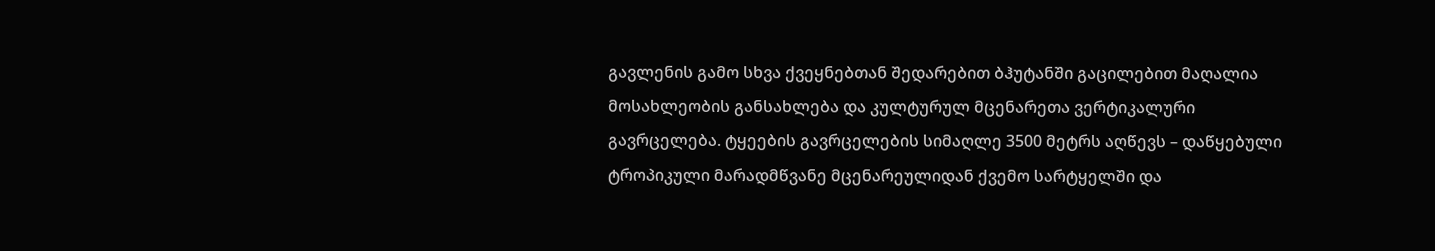გავლენის გამო სხვა ქვეყნებთან შედარებით ბჰუტანში გაცილებით მაღალია მოსახლეობის განსახლება და კულტურულ მცენარეთა ვერტიკალური გავრცელება. ტყეების გავრცელების სიმაღლე 3500 მეტრს აღწევს – დაწყებული ტროპიკული მარადმწვანე მცენარეულიდან ქვემო სარტყელში და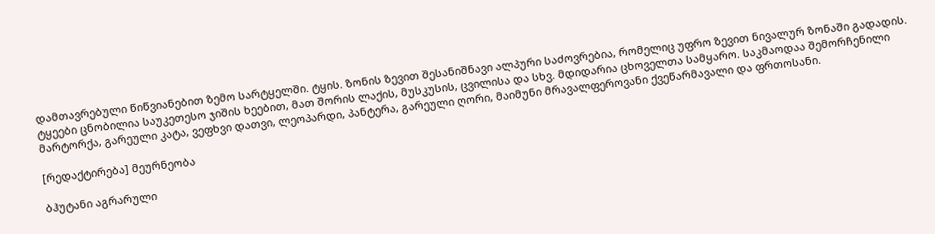დამთავრებული წიწვიანებით ზემო სარტყელში. ტყის. ზონის ზევით შესანიშნავი ალპური საძოვრებია, რომელიც უფრო ზევით ნივალურ ზონაში გადადის. ტყეები ცნობილია საუკეთესო ჯიშის ხეებით, მათ შორის ლაქის, მუსკუსის, ცვილისა და სხვ. მდიდარია ცხოველთა სამყარო. საკმაოდაა შემორჩენილი მარტორქა, გარეული კატა, ვეფხვი დათვი, ლეოპარდი, პანტერა, გარეული ღორი, მაიმუნი მრავალფეროვანი ქვეწარმავალი და ფრთოსანი.

[რედაქტირება] მეურნეობა

ბჰუტანი აგრარული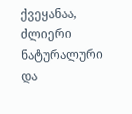ქვეყანაა, ძლიერი ნატურალური და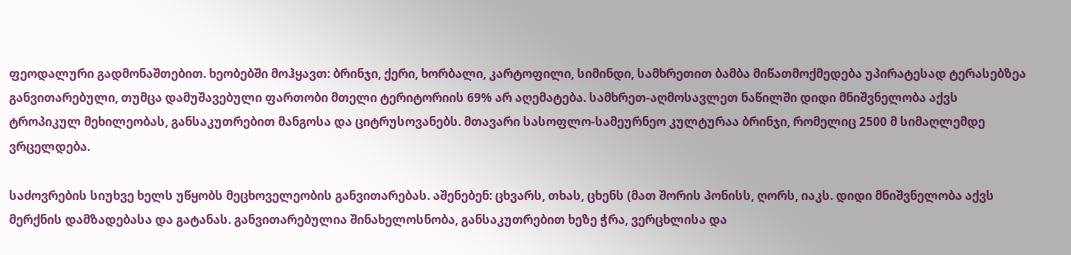ფეოდალური გადმონაშთებით. ხეობებში მოჰყავთ: ბრინჯი, ქერი, ხორბალი, კარტოფილი, სიმინდი, სამხრეთით ბამბა მიწათმოქმედება უპირატესად ტერასებზეა განვითარებული, თუმცა დამუშავებული ფართობი მთელი ტერიტორიის 69% არ აღემატება. სამხრეთ-აღმოსავლეთ ნაწილში დიდი მნიშვნელობა აქვს ტროპიკულ მეხილეობას, განსაკუთრებით მანგოსა და ციტრუსოვანებს. მთავარი სასოფლო-სამეურნეო კულტურაა ბრინჯი, რომელიც 2500 მ სიმაღლემდე ვრცელდება.

საძოვრების სიუხვე ხელს უწყობს მეცხოველეობის განვითარებას. აშენებენ: ცხვარს, თხას, ცხენს (მათ შორის პონისს, ღორს, იაკს. დიდი მნიშვნელობა აქვს მერქნის დამზადებასა და გატანას. განვითარებულია შინახელოსნობა, განსაკუთრებით ხეზე ჭრა, ვერცხლისა და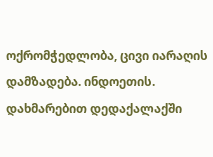ოქრომჭედლობა, ცივი იარაღის დამზადება. ინდოეთის. დახმარებით დედაქალაქში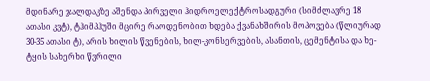მდინარე ჯალდაკზე აშენდა პირველი ჰიდროელექტროსადგური (სიმძლავრე 18 ათასი კვტ), ტჰიმპჰუში მცირე რაოდენობით ხდება ქვანახშირის მოპოვება (წლიურად 30-35 ათასი ტ), არის ხილის წვენების, ხილ-კონსერვების, ასანთის, ცემენტისა და ხე-ტყის სახერხი წვრილი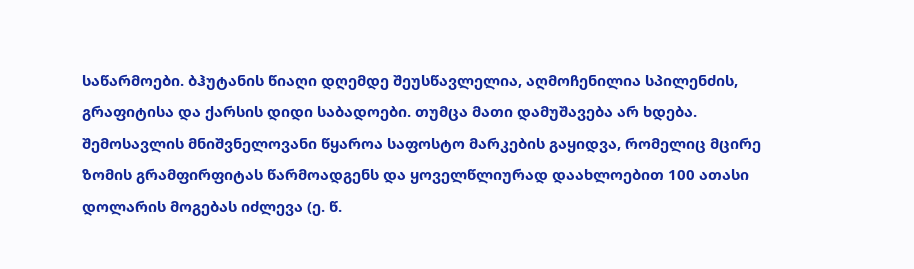საწარმოები. ბჰუტანის წიაღი დღემდე შეუსწავლელია, აღმოჩენილია სპილენძის, გრაფიტისა და ქარსის დიდი საბადოები. თუმცა მათი დამუშავება არ ხდება. შემოსავლის მნიშვნელოვანი წყაროა საფოსტო მარკების გაყიდვა, რომელიც მცირე ზომის გრამფირფიტას წარმოადგენს და ყოველწლიურად დაახლოებით 100 ათასი დოლარის მოგებას იძლევა (ე. წ.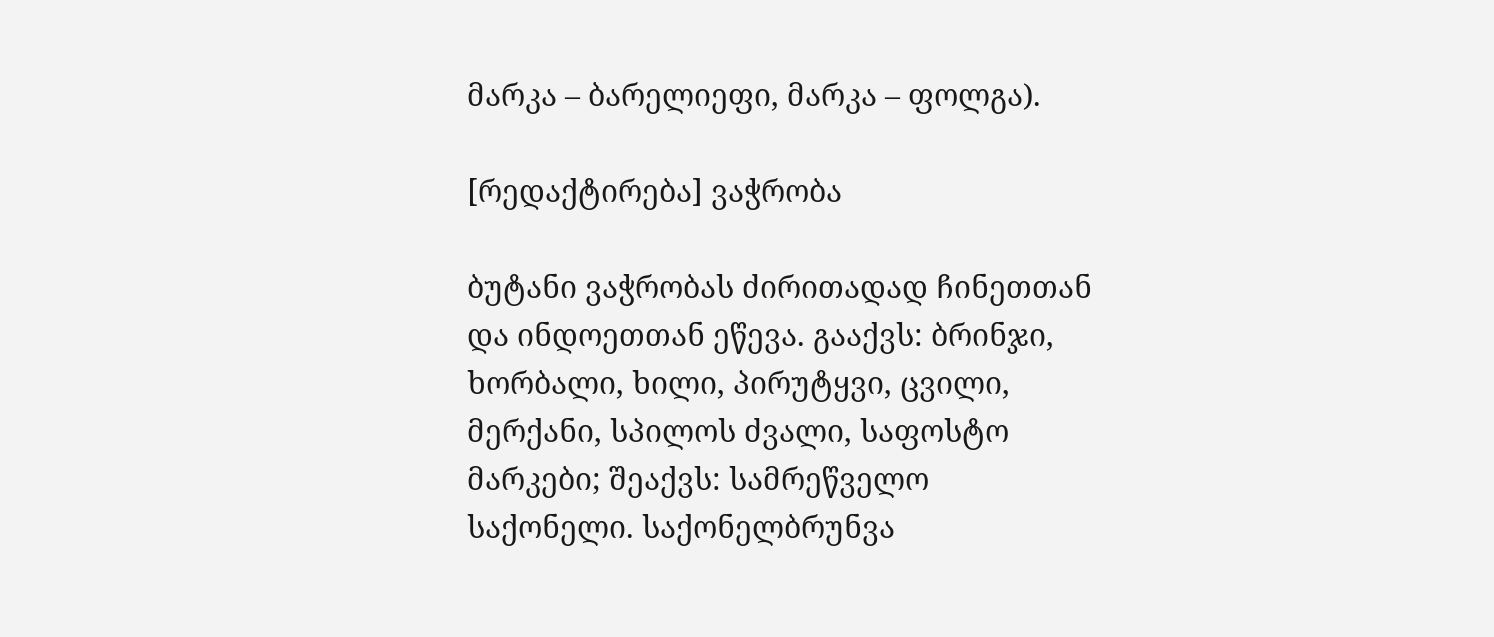მარკა – ბარელიეფი, მარკა – ფოლგა).

[რედაქტირება] ვაჭრობა

ბუტანი ვაჭრობას ძირითადად ჩინეთთან და ინდოეთთან ეწევა. გააქვს: ბრინჯი, ხორბალი, ხილი, პირუტყვი, ცვილი, მერქანი, სპილოს ძვალი, საფოსტო მარკები; შეაქვს: სამრეწველო საქონელი. საქონელბრუნვა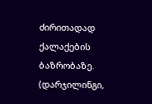ძირითადად ქალაქების ბაზრობაზე. (დარჯილინგი,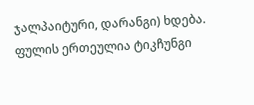ჯალპაიტური, დარანგი) ხდება. ფულის ერთეულია ტიკჩუნგი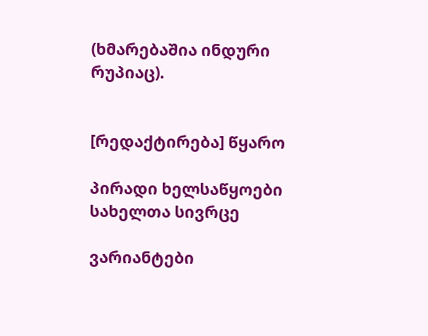(ხმარებაშია ინდური რუპიაც).


[რედაქტირება] წყარო

პირადი ხელსაწყოები
სახელთა სივრცე

ვარიანტები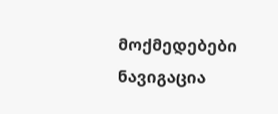მოქმედებები
ნავიგაცია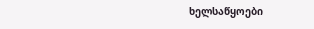ხელსაწყოები